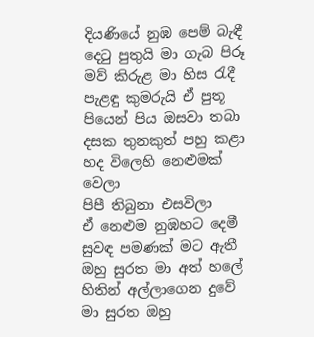දියණියේ නුඹ පෙම් බැඳී
දෙටු පුතුයි මා ගැබ පිරූ
මව් කිරුළ මා හිස රැදී
පැළඳු කුමරුයි ඒ පුතූ
පියෙන් පිය ඔසවා තබා
දසක තුනකුත් පහු කළා
හද විලෙහි නෙළුමක් වෙලා
පිපී තිබුනා එසවිලා
ඒ නෙළුම නුඹහට දෙමී
සුවඳ පමණක් මට ඇතී
ඔහු සුරත මා අත් හලේ
හිතින් අල්ලාගෙන දුවේ
මා සුරත ඔහු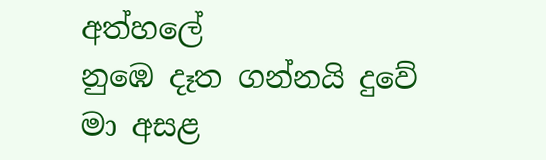අත්හලේ
නුඹෙ දෑත ගන්නයි දුවේ
මා අසළ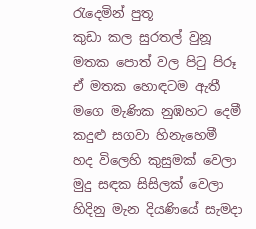රැදෙමින් පුතූ
කුඩා කල සුරතල් වුනූ
මතක පොත් වල පිටු පිරූ
ඒ මතක හොඳටම ඇතී
මගෙ මැණික නුඹහට දෙමී
කදුළු සගවා හිනැහෙමී
හද විලෙහි කුසුමක් වෙලා
මුදු සඳක සිසිලක් වෙලා
හිදිනු මැන දියණියේ සැමදා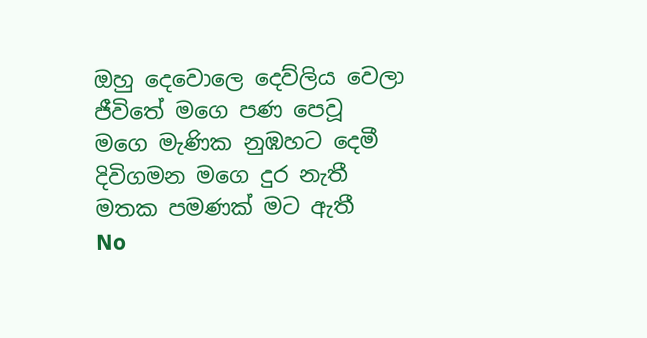ඔහු දෙවොලෙ දෙව්ලිය වෙලා
ජීවිතේ මගෙ පණ පෙවූ
මගෙ මැණික නුඹහට දෙමී
දිවිගමන මගෙ දුර නැතී
මතක පමණක් මට ඇතී
No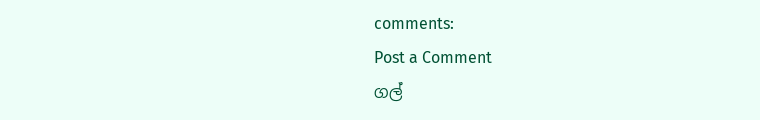comments:
Post a Comment
ගල්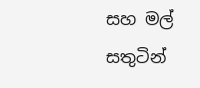සහ මල් සතුටින්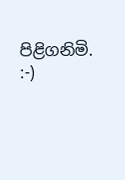පිළිගනිමි. :-)